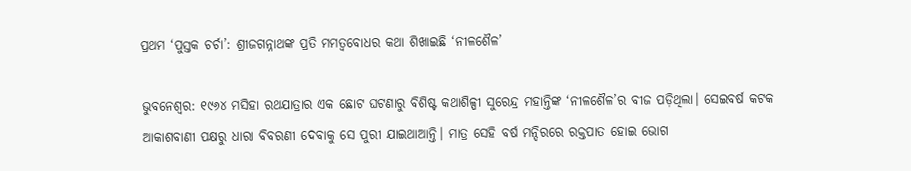ପ୍ରଥମ ‘ପୁସ୍ତକ ଚର୍ଚା’: ଶ୍ରୀଜଗନ୍ନାଥଙ୍କ ପ୍ରତି ମମତ୍ୱବୋଧର କଥା ଶିଖାଇଛି ‘ନୀଳଶୈଳ’

ଭୁବନେଶ୍ୱର: ୧୯୬୪ ମସିହା ରଥଯାତ୍ରାର ଏକ ଛୋଟ ଘଟଣାରୁ ବିଶିଷ୍ଟ କଥାଶିଳ୍ପୀ ସୁରେନ୍ଦ୍ର ମହାନ୍ତିଙ୍କ ‘ନୀଳଶୈଳ’ର ବୀଜ ପଡ଼ିଥିଲା। ସେଇବର୍ଷ କଟକ ଆକାଶବାଣୀ ପକ୍ଷରୁ ଧାରା ବିବରଣୀ ଦେବାକୁ ସେ ପୁରୀ ଯାଇଥାଆନ୍ତି। ମାତ୍ର ସେହି ବର୍ଷ ମନ୍ଦିରରେ ରକ୍ତପାତ ହୋଇ ଭୋଗ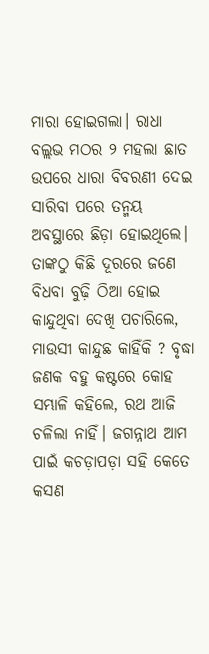ମାରା ହୋଇଗଲା। ରାଧା ବଲ୍ଲଭ ମଠର ୨ ମହଲା ଛାତ ଉପରେ ଧାରା ବିବରଣୀ ଦେଇ ସାରିବା ପରେ ତନ୍ମୟ ଅବସ୍ଥାରେ ଛିଡ଼ା ହୋଇଥିଲେ। ତାଙ୍କଠୁ କିଛି ଦୂରରେ ଜଣେ ବିଧବା ବୁଢ଼ି ଠିଆ ହୋଇ କାନ୍ଦୁଥିବା ଦେଖି ପଚାରିଲେ, ମାଉସୀ କାନ୍ଦୁଛ କାହିଁକି ? ବୃଦ୍ଧା ଜଣକ ବହୁ କଷ୍ଟରେ କୋହ ସମ୍ଭାଳି କହିଲେ, ରଥ ଆଜି ଚଳିଲା ନାହିଁ। ଜଗନ୍ନାଥ ଆମ ପାଇଁ କଚଡ଼ାପଡ଼ା ସହି କେତେ କସଣ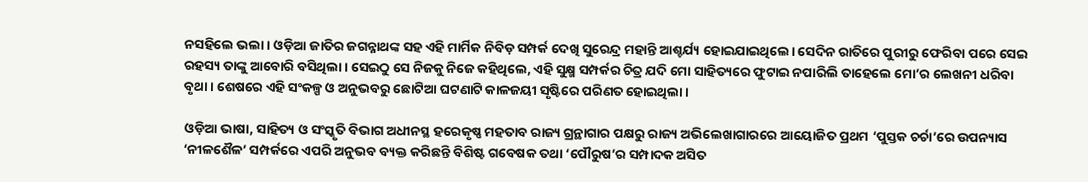ନସହିଲେ ଭଲା। ଓଡ଼ିଆ ଜାତିର ଜଗନ୍ନାଥଙ୍କ ସହ ଏହି ମାର୍ମିକ ନିବିଡ଼ ସମ୍ପର୍କ ଦେଖି ସୁରେନ୍ଦ୍ର ମହାନ୍ତି ଆଶ୍ଚର୍ଯ୍ୟ ହୋଇଯାଇଥିଲେ। ସେଦିନ ରାତିରେ ପୁରୀରୁ ଫେରିବା ପରେ ସେଇ ରହସ୍ୟ ତାଙ୍କୁ ଆବୋରି ବସିଥିଲା। ସେଇଠୁ ସେ ନିଜକୁ ନିଜେ କହିଥିଲେ, ଏହି ସୁକ୍ଷ୍ମ ସମ୍ପର୍କର ଚିତ୍ର ଯଦି ମୋ ସାହିତ୍ୟରେ ଫୁଟାଇ ନପାରିଲି ତାହେଲେ ମୋ’ର ଲେଖନୀ ଧରିବା ବୃଥା। ଶେଷରେ ଏହି ସଂକଳ୍ପ ଓ ଅନୁଭବରୁ ଛୋଟିଆ ଘଟଣାଟି କାଳଜୟୀ ସୃଷ୍ଟିରେ ପରିଣତ ହୋଇଥିଲା।

ଓଡ଼ିଆ ଭାଷା, ସାହିତ୍ୟ ଓ ସଂସ୍କୃତି ବିଭାଗ ଅଧୀନସ୍ଥ ହରେକୃଷ୍ଣ ମହତାବ ରାଜ୍ୟ ଗ୍ରନ୍ଥାଗାର ପକ୍ଷରୁ ରାଜ୍ୟ ଅଭିଲେଖାଗାରରେ ଆୟୋଜିତ ପ୍ରଥମ ‘ପୁସ୍ତକ ଚର୍ଚା’ରେ ଉପନ୍ୟାସ ‘ନୀଳଶୈଳ’ ସମ୍ପର୍କରେ ଏପରି ଅନୁଭବ ବ୍ୟକ୍ତ କରିଛନ୍ତି ବିଶିଷ୍ଟ ଗବେଷକ ତଥା ‘ପୌରୁଷ’ର ସମ୍ପାଦକ ଅସିତ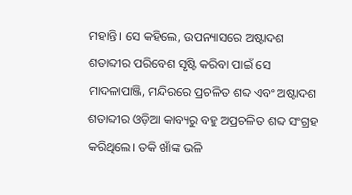ମହାନ୍ତି। ସେ କହିଲେ, ଉପନ୍ୟାସରେ ଅଷ୍ଟାଦଶ ଶତାବ୍ଦୀର ପରିବେଶ ସୃଷ୍ଟି କରିବା ପାଇଁ ସେ ମାଦଳାପାଞ୍ଜି, ମନ୍ଦିରରେ ପ୍ରଚଳିତ ଶବ୍ଦ ଏବଂ ଅଷ୍ଟାଦଶ ଶତାବ୍ଦୀର ଓଡ଼ିଆ କାବ୍ୟରୁ ବହୁ ଅପ୍ରଚଳିତ ଶବ୍ଦ ସଂଗ୍ରହ କରିଥିଲେ। ତକି ଖାଁଙ୍କ ଭଳି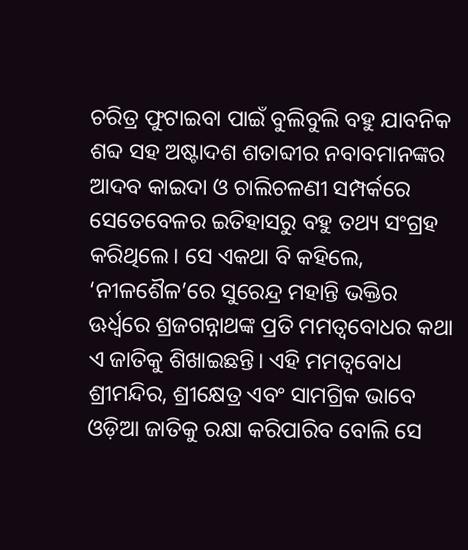ଚରିତ୍ର ଫୁଟାଇବା ପାଇଁ ବୁଲିବୁଲି ବହୁ ଯାବନିକ ଶବ୍ଦ ସହ ଅଷ୍ଟାଦଶ ଶତାବ୍ଦୀର ନବାବମାନଙ୍କର ଆଦବ କାଇଦା ଓ ଚାଲିଚଳଣୀ ସମ୍ପର୍କରେ ସେତେବେଳର ଇତିହାସରୁ ବହୁ ତଥ୍ୟ ସଂଗ୍ରହ କରିଥିଲେ। ସେ ଏକଥା ବି କହିଲେ, ‘ନୀଳଶୈଳ’ରେ ସୁରେନ୍ଦ୍ର ମହାନ୍ତି ଭକ୍ତିର ଊର୍ଧ୍ୱରେ ଶ୍ରଜଗନ୍ନାଥଙ୍କ ପ୍ରତି ମମତ୍ୱବୋଧର କଥା ଏ ଜାତିକୁ ଶିଖାଇଛନ୍ତି। ଏହି ମମତ୍ୱବୋଧ ଶ୍ରୀମନ୍ଦିର, ଶ୍ରୀକ୍ଷେତ୍ର ଏବଂ ସାମଗ୍ରିକ ଭାବେ ଓଡ଼ିଆ ଜାତିକୁ ରକ୍ଷା କରିପାରିବ ବୋଲି ସେ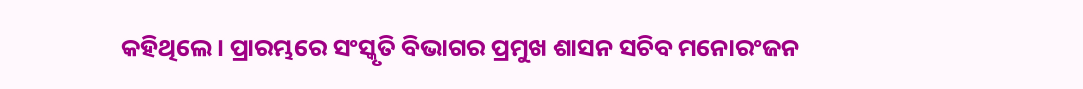କହିଥିଲେ। ପ୍ରାରମ୍ଭରେ ସଂସ୍କୃତି ବିଭାଗର ପ୍ରମୁଖ ଶାସନ ସଚିବ ମନୋରଂଜନ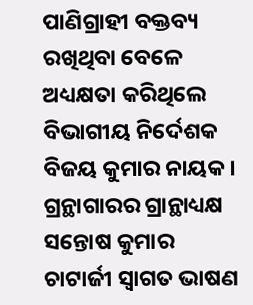ପାଣିଗ୍ରାହୀ ବକ୍ତବ୍ୟ ରଖିଥିବା ବେଳେ ଅଧ୍ୟକ୍ଷତା କରିଥିଲେ ବିଭାଗୀୟ ନିର୍ଦେଶକ ବିଜୟ କୁମାର ନାୟକ। ଗ୍ରନ୍ଥାଗାରର ଗ୍ରାନ୍ଥାଧ୍ୟକ୍ଷ ସନ୍ତୋଷ କୁମାର ଚାଟାର୍ଜୀ ସ୍ୱାଗତ ଭାଷଣ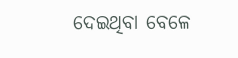ଦେଇଥିବା ବେଳେ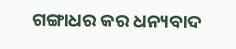ଗଙ୍ଗାଧର କର ଧନ୍ୟବାଦ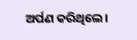ଅର୍ପଣ କରିଥିଲେ।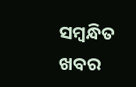ସମ୍ବନ୍ଧିତ ଖବର